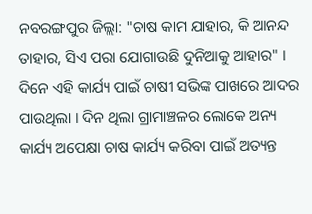ନବରଙ୍ଗପୁର ଜିଲ୍ଲା: "ଚାଷ କାମ ଯାହାର, କି ଆନନ୍ଦ ତାହାର, ସିଏ ପରା ଯୋଗାଉଛି ଦୁନିଆକୁ ଆହାର" । ଦିନେ ଏହି କାର୍ଯ୍ୟ ପାଇଁ ଚାଷୀ ସଭିଙ୍କ ପାଖରେ ଆଦର ପାଉଥିଲା । ଦିନ ଥିଲା ଗ୍ରାମାଞ୍ଚଳର ଲୋକେ ଅନ୍ୟ କାର୍ଯ୍ୟ ଅପେକ୍ଷା ଚାଷ କାର୍ଯ୍ୟ କରିବା ପାଇଁ ଅତ୍ୟନ୍ତ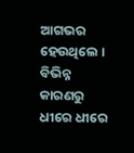ଆଗଭର ହେଉଥିଲେ । ବିଭିନ୍ନ କାରଣରୁ ଧୀରେ ଧୀରେ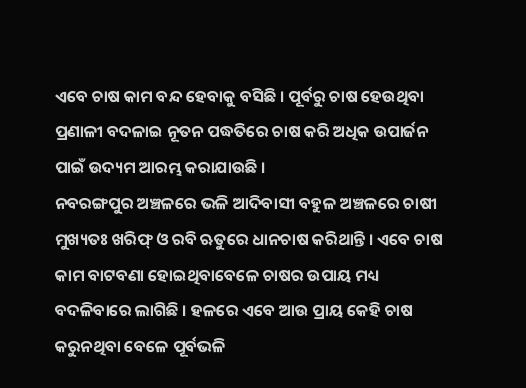ଏବେ ଚାଷ କାମ ବନ୍ଦ ହେବାକୁ ବସିଛି । ପୂର୍ବରୁ ଚାଷ ହେଉଥିବା ପ୍ରଣାଳୀ ବଦଳାଇ ନୂତନ ପଦ୍ଧତିରେ ଚାଷ କରି ଅଧିକ ଉପାର୍ଜନ ପାଇଁ ଉଦ୍ୟମ ଆରମ୍ଭ କରାଯାଉଛି ।
ନବରଙ୍ଗପୁର ଅଞ୍ଚଳରେ ଭଳି ଆଦିବାସୀ ବହୁଳ ଅଞ୍ଚଳରେ ଚାଷୀ ମୁଖ୍ୟତଃ ଖରିଫ୍ ଓ ରବି ଋତୁରେ ଧାନଚାଷ କରିଥାନ୍ତି । ଏବେ ଚାଷ କାମ ବାଟବଣା ହୋଇଥିବାବେଳେ ଚାଷର ଉପାୟ ମଧ୍ୟ ବଦଳିବାରେ ଲାଗିଛି । ହଳରେ ଏବେ ଆଉ ପ୍ରାୟ କେହି ଚାଷ କରୁନଥିବା ବେଳେ ପୂର୍ବଭଳି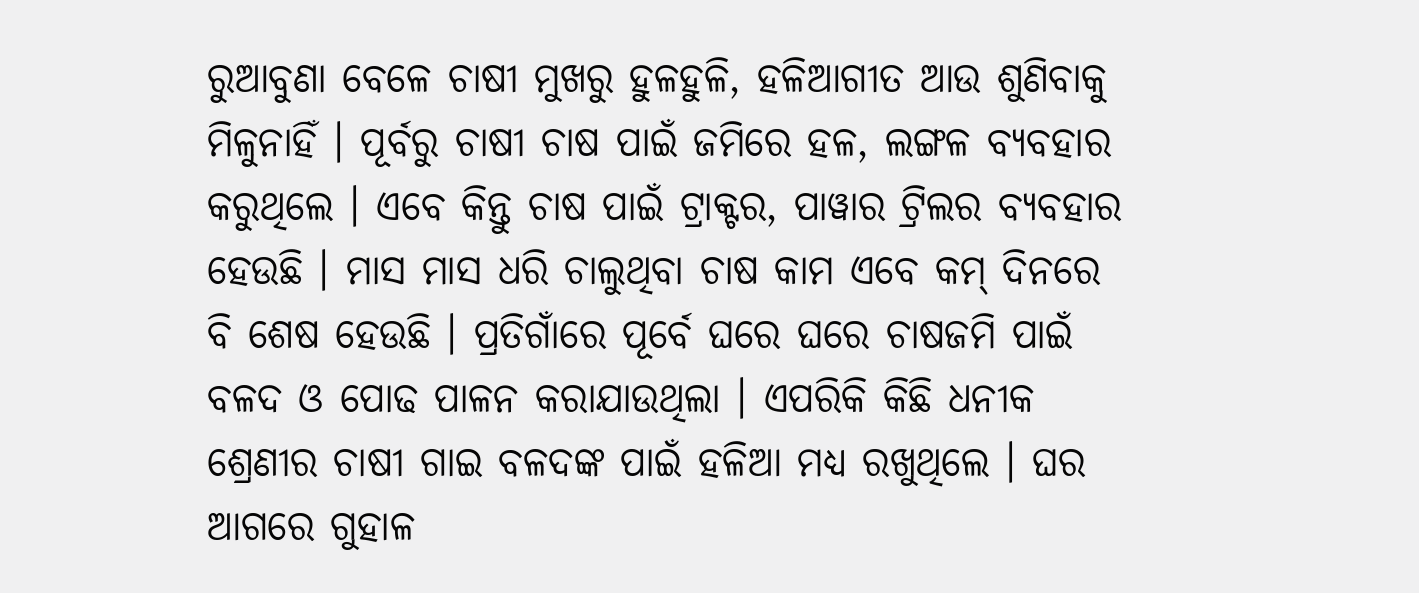ରୁଆବୁଣା ବେଳେ ଚାଷୀ ମୁଖରୁ ହୁଳହୁଳି, ହଳିଆଗୀତ ଆଉ ଶୁଣିବାକୁ ମିଳୁନାହିଁ । ପୂର୍ବରୁ ଚାଷୀ ଚାଷ ପାଇଁ ଜମିରେ ହଳ, ଲଙ୍ଗଳ ବ୍ୟବହାର କରୁଥିଲେ । ଏବେ କିନ୍ତୁ ଚାଷ ପାଇଁ ଟ୍ରାକ୍ଟର, ପାୱାର ଟ୍ରିଲର ବ୍ୟବହାର ହେଉଛି । ମାସ ମାସ ଧରି ଚାଲୁଥିବା ଚାଷ କାମ ଏବେ କମ୍ ଦିନରେ ବି ଶେଷ ହେଉଛି । ପ୍ରତିଗାଁରେ ପୂର୍ବେ ଘରେ ଘରେ ଚାଷଜମି ପାଇଁ ବଳଦ ଓ ପୋଢ ପାଳନ କରାଯାଉଥିଲା । ଏପରିକି କିଛି ଧନୀକ ଶ୍ରେଣୀର ଚାଷୀ ଗାଇ ବଳଦଙ୍କ ପାଇଁ ହଳିଆ ମଧ୍ୟ ରଖୁଥିଲେ । ଘର ଆଗରେ ଗୁହାଳ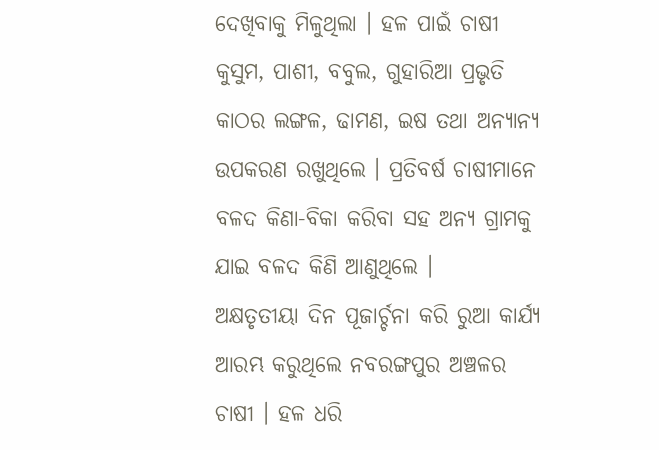ଦେଖିବାକୁ ମିଳୁଥିଲା । ହଳ ପାଇଁ ଚାଷୀ କୁସୁମ, ପାଶୀ, ବବୁଲ, ଗୁହାରିଆ ପ୍ରଭୃତି କାଠର ଲଙ୍ଗଳ, ଢାମଣ, ଇଷ ତଥା ଅନ୍ୟାନ୍ୟ ଉପକରଣ ରଖୁଥିଲେ । ପ୍ରତିବର୍ଷ ଚାଷୀମାନେ ବଳଦ କିଣା-ବିକା କରିବା ସହ ଅନ୍ୟ ଗ୍ରାମକୁ ଯାଇ ବଳଦ କିଣି ଆଣୁଥିଲେ ।
ଅକ୍ଷତୃତୀୟା ଦିନ ପୂଜାର୍ଚ୍ଚନା କରି ରୁଆ କାର୍ଯ୍ୟ ଆରମ୍ଭ କରୁଥିଲେ ନବରଙ୍ଗପୁର ଅଞ୍ଚଳର ଚାଷୀ । ହଳ ଧରି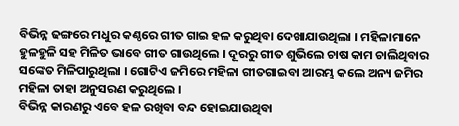ବିଭିନ୍ନ ଢଙ୍ଗରେ ମଧୁର କଣ୍ଠରେ ଗୀତ ଗାଇ ହଳ କରୁଥିବା ଦେଖାଯାଉଥିଲା । ମହିଳାମାନେ ହୁଳହୁଳି ସହ ମିଳିତ ଭାବେ ଗୀତ ଗାଉଥିଲେ । ଦୂରରୁ ଗୀତ ଶୁଭିଲେ ଚାଷ କାମ ଚାଲିଥିବାର ସଙ୍କେତ ମିଳିପାରୁଥିଲା । ଗୋଟିଏ ଜମିରେ ମହିଳା ଗୀତଗାଇବା ଆରମ୍ଭ କଲେ ଅନ୍ୟ ଜମିର ମହିଳା ତାହା ଅନୁସରଣ କରୁଥିଲେ ।
ବିଭିନ୍ନ କାରଣରୁ ଏବେ ହଳ ରଖିବା ବନ୍ଦ ହୋଇଯାଉଥିବା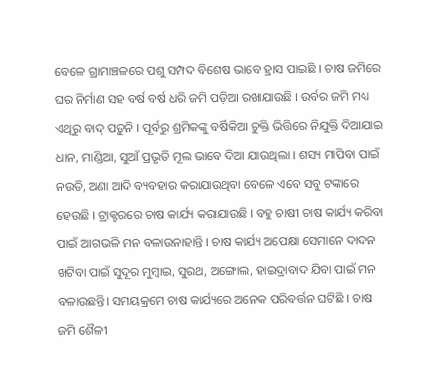ବେଳେ ଗ୍ରାମାଞ୍ଚଳରେ ପଶୁ ସମ୍ପଦ ବିଶେଷ ଭାବେ ହ୍ରାସ ପାଇଛି । ଚାଷ ଜମିରେ ଘର ନିର୍ମାଣ ସହ ବର୍ଷ ବର୍ଷ ଧରି ଜମି ପଡ଼ିଆ ରଖାଯାଉଛି । ଉର୍ବର ଜମି ମଧ୍ୟ ଏଥିରୁ ବାଦ୍ ପଡ଼ୁନି । ପୂର୍ବରୁ ଶ୍ରମିକଙ୍କୁ ବର୍ଷିକିଆ ଚୁକ୍ତି ଭିତ୍ତିରେ ନିଯୁକ୍ତି ଦିଆଯାଇ ଧାନ, ମାଣ୍ଡିଆ, ସୁଆଁ ପ୍ରଭୃତି ମୂଲ ଭାବେ ଦିଆ ଯାଉଥିଲା । ଶସ୍ୟ ମାପିବା ପାଇଁ ନଉତି, ଅଣା ଆଦି ବ୍ୟବହାର କରାଯାଉଥିବା ବେଳେ ଏବେ ସବୁ ଟଙ୍କାରେ ହେଉଛି । ଟ୍ରାକ୍ଟରରେ ଚାଷ କାର୍ଯ୍ୟ କରାଯାଉଛି । ବହୁ ଚାଷୀ ଚାଷ କାର୍ଯ୍ୟ କରିବା ପାଇଁ ଆଗଭଳି ମନ ବଳାଉନାହାନ୍ତି । ଚାଷ କାର୍ଯ୍ୟ ଅପେକ୍ଷା ସେମାନେ ଦାଦନ ଖଟିବା ପାଇଁ ସୁଦୂର ମୁମ୍ବାଇ, ସୁରଥ, ଅଙ୍ଗୋଲ, ହାଇଦ୍ରାବାଦ ଯିବା ପାଇଁ ମନ ବଳାଉଛନ୍ତି। ସମୟକ୍ରମେ ଚାଷ କାର୍ଯ୍ୟରେ ଅନେକ ପରିବର୍ତ୍ତନ ଘଟିଛି । ଚାଷ ଜମି ଶୈଳୀ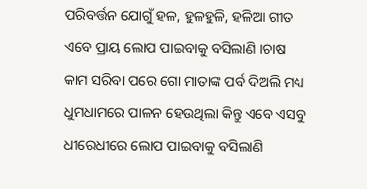ପରିବର୍ତ୍ତନ ଯୋଗୁଁ ହଳ, ହୁଳହୁଳି, ହଳିଆ ଗୀତ ଏବେ ପ୍ରାୟ ଲୋପ ପାଇବାକୁ ବସିଲାଣି ।ଚାଷ କାମ ସରିବା ପରେ ଗୋ ମାତାଙ୍କ ପର୍ବ ଦିଅଲି ମଧ୍ୟ ଧୁମଧାମରେ ପାଳନ ହେଉଥିଲା କିନ୍ତୁ ଏବେ ଏସବୁ ଧୀରେଧୀରେ ଲୋପ ପାଇବାକୁ ବସିଲାଣି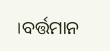।ବର୍ତ୍ତମାନ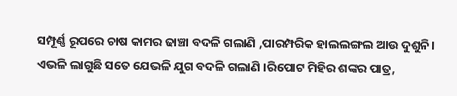ସମ୍ପୂର୍ଣ୍ଣ ରୂପରେ ଚାଷ କାମର ଢାଞ୍ଚା ବଦଳି ଗଲାଣି ,ପାରମ୍ପରିକ ହାଲଲଙ୍ଗଲ ଆଉ ଦୁଶୁନି। ଏଭଳି ଲାଗୁଛି ସତେ ଯେଭଳି ଯୁଗ ବଦଳି ଗଲାଣି ।ରିପୋଟ ମିହିର ଶଙ୍କର ପାତ୍ର,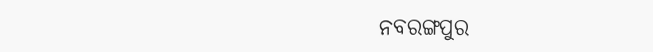ନବରଙ୍ଗପୁର